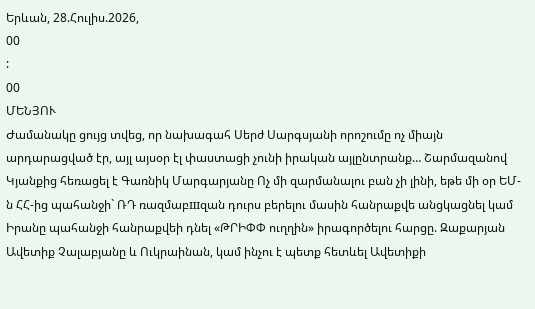Երևան, 28.Հուլիս.2026,
00
:
00
ՄԵՆՅՈՒ
Ժամանակը ցույց տվեց, որ նախագահ Սերժ Սարգսյանի որոշումը ոչ միայն արդարացված էր, այլ այսօր էլ փաստացի չունի իրական այլընտրանք… Շարմազանով Կյանքից հեռացել է Գառնիկ Մարգարյանը Ոչ մի զարմանալու բան չի լինի, եթե մի օր ԵՄ-ն ՀՀ-ից պահանջի` ՌԴ ռազմաբшզան դուրս բերելու մասին հանրաքվե անցկացնել կամ Իրանը պահանջի հանրաքվեի դնել «ԹՐԻՓՓ ուղղին» իրագործելու հարցը. Զաքարյան Ավետիք Չալաբյանը և Ուկրաինան, կամ ինչու է պետք հետևել Ավետիքի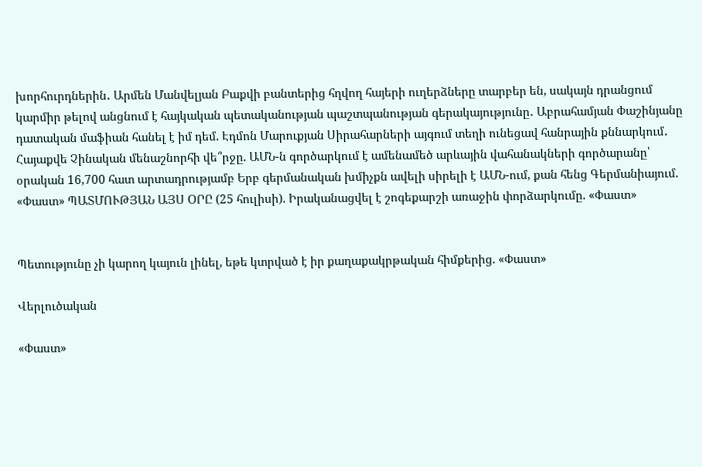խորհուրդներին․ Արմեն Մանվելյան Բաքվի բանտերից հղվող հայերի ուղերձները տարբեր են, սակայն դրանցում կարմիր թելով անցնում է հայկական պետականության պաշտպանության գերակայությունը․ Աբրահամյան Փաշինյանը դատական մաֆիան հանել է իմ դեմ. Էդմոն Մարուքյան Սիրահարների այգում տեղի ունեցավ հանրային քննարկում․ Հայաքվե Չինական մենաշնորհի վե՞րջը. ԱՄՆ-ն գործարկում է ամենամեծ արևային վահանակների գործարանը՝ օրական 16,700 հատ արտադրությամբ Երբ գերմանական խմիչքն ավելի սիրելի է ԱՄՆ-ում, քան հենց Գերմանիայում. «Փաստ» ՊԱՏՄՈՒԹՅԱՆ ԱՅՍ ՕՐԸ (25 հուլիսի). Իրականացվել է շոգեքարշի առաջին փորձարկումը. «Փաստ»


Պետությունը չի կարող կայուն լինել, եթե կտրված է իր քաղաքակրթական հիմքերից. «Փաստ»

Վերլուծական

«Փաստ»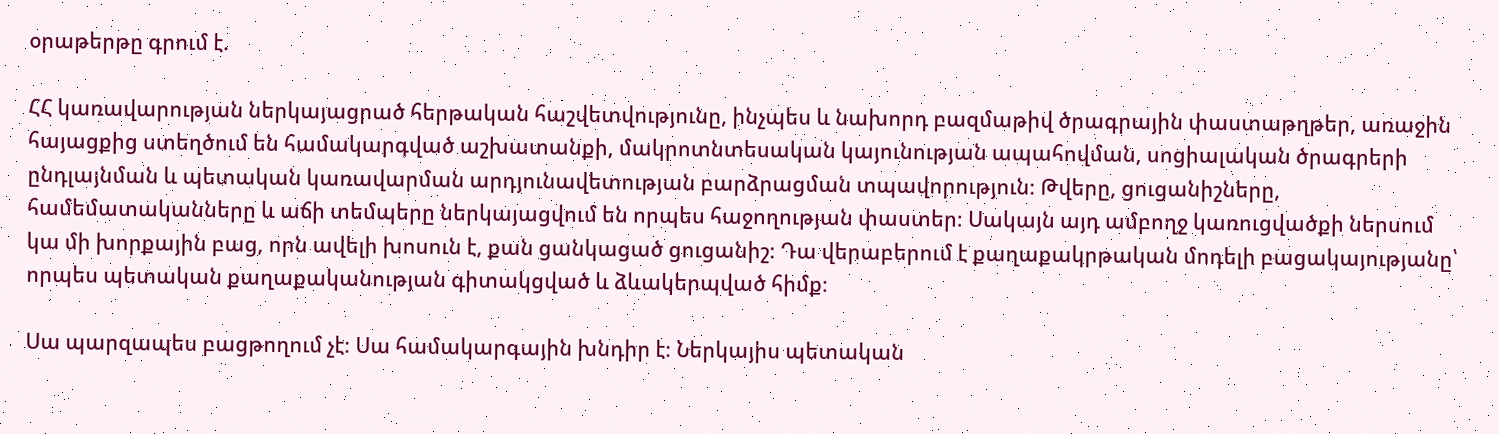օրաթերթը գրում է.

ՀՀ կառավարության ներկայացրած հերթական հաշվետվությունը, ինչպես և նախորդ բազմաթիվ ծրագրային փաստաթղթեր, առաջին հայացքից ստեղծում են համակարգված աշխատանքի, մակրոտնտեսական կայունության ապահովման, սոցիալական ծրագրերի ընդլայնման և պետական կառավարման արդյունավետության բարձրացման տպավորություն։ Թվերը, ցուցանիշները, համեմատականները և աճի տեմպերը ներկայացվում են որպես հաջողության փաստեր։ Սակայն այդ ամբողջ կառուցվածքի ներսում կա մի խորքային բաց, որն ավելի խոսուն է, քան ցանկացած ցուցանիշ։ Դա վերաբերում է քաղաքակրթական մոդելի բացակայությանը՝ որպես պետական քաղաքականության գիտակցված և ձևակերպված հիմք։

Սա պարզապես բացթողում չէ։ Սա համակարգային խնդիր է։ Ներկայիս պետական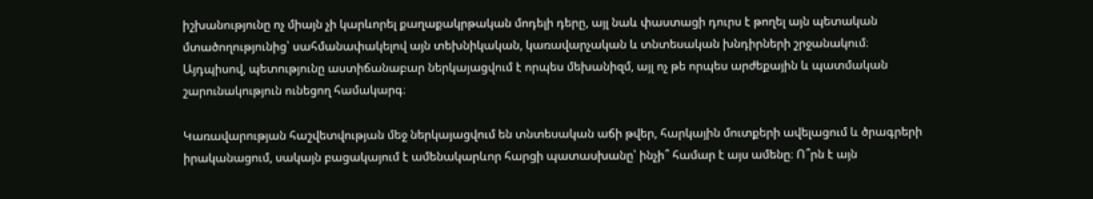իշխանությունը ոչ միայն չի կարևորել քաղաքակրթական մոդելի դերը, այլ նաև փաստացի դուրս է թողել այն պետական մտածողությունից՝ սահմանափակելով այն տեխնիկական, կառավարչական և տնտեսական խնդիրների շրջանակում։ Այդպիսով, պետությունը աստիճանաբար ներկայացվում է որպես մեխանիզմ, այլ ոչ թե որպես արժեքային և պատմական շարունակություն ունեցող համակարգ։

Կառավարության հաշվետվության մեջ ներկայացվում են տնտեսական աճի թվեր, հարկային մուտքերի ավելացում և ծրագրերի իրականացում, սակայն բացակայում է ամենակարևոր հարցի պատասխանը՝ ինչի՞ համար է այս ամենը։ Ո՞րն է այն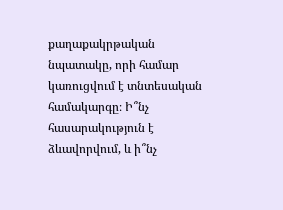քաղաքակրթական նպատակը, որի համար կառուցվում է տնտեսական համակարգը։ Ի՞նչ հասարակություն է ձևավորվում, և ի՞նչ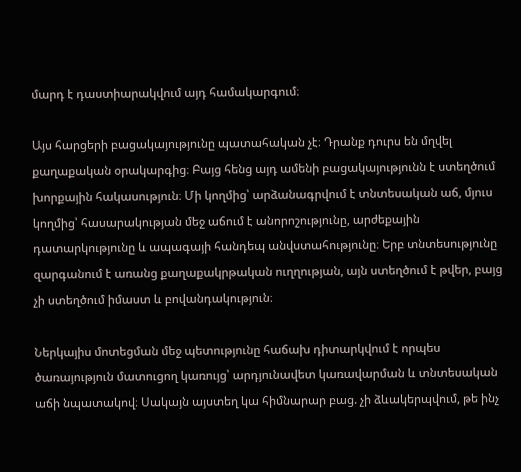մարդ է դաստիարակվում այդ համակարգում։

Այս հարցերի բացակայությունը պատահական չէ։ Դրանք դուրս են մղվել քաղաքական օրակարգից։ Բայց հենց այդ ամենի բացակայությունն է ստեղծում խորքային հակասություն։ Մի կողմից՝ արձանագրվում է տնտեսական աճ, մյուս կողմից՝ հասարակության մեջ աճում է անորոշությունը, արժեքային դատարկությունը և ապագայի հանդեպ անվստահությունը։ Երբ տնտեսությունը զարգանում է առանց քաղաքակրթական ուղղության, այն ստեղծում է թվեր, բայց չի ստեղծում իմաստ և բովանդակություն։

Ներկայիս մոտեցման մեջ պետությունը հաճախ դիտարկվում է որպես ծառայություն մատուցող կառույց՝ արդյունավետ կառավարման և տնտեսական աճի նպատակով։ Սակայն այստեղ կա հիմնարար բաց. չի ձևակերպվում, թե ինչ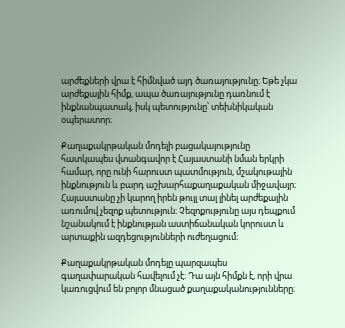արժեքների վրա է հիմնված այդ ծառայությունը։ Եթե չկա արժեքային հիմք, ապա ծառայությունը դառնում է ինքնանպատակ, իսկ պետությունը՝ տեխնիկական օպերատոր։

Քաղաքակրթական մոդելի բացակայությունը հատկապես վտանգավոր է Հայաստանի նման երկրի համար, որը ունի հարուստ պատմություն, մշակութային ինքնություն և բարդ աշխարհաքաղաքական միջավայր։ Հայաստանը չի կարող իրեն թույլ տալ լինել արժեքային առումով չեզոք պետություն։ Չեզոքությունը այս դեպքում նշանակում է ինքնության աստիճանական կորուստ և արտաքին ազդեցությունների ուժեղացում։

Քաղաքակրթական մոդելը պարզապես գաղափարական հավելում չէ։ Դա այն հիմքն է, որի վրա կառուցվում են բոլոր մնացած քաղաքականությունները։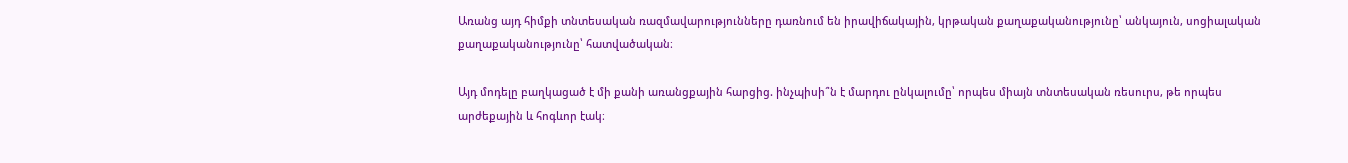Առանց այդ հիմքի տնտեսական ռազմավարությունները դառնում են իրավիճակային, կրթական քաղաքականությունը՝ անկայուն, սոցիալական քաղաքականությունը՝ հատվածական։

Այդ մոդելը բաղկացած է մի քանի առանցքային հարցից. ինչպիսի՞ն է մարդու ընկալումը՝ որպես միայն տնտեսական ռեսուրս, թե որպես արժեքային և հոգևոր էակ։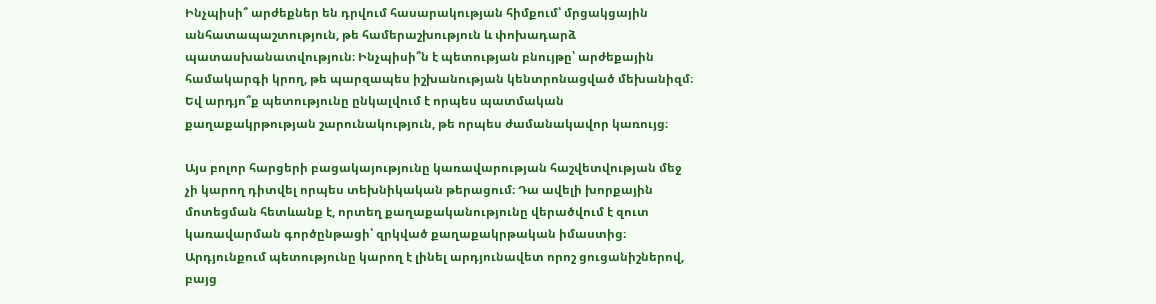Ինչպիսի՞ արժեքներ են դրվում հասարակության հիմքում՝ մրցակցային անհատապաշտություն, թե համերաշխություն և փոխադարձ պատասխանատվություն։ Ինչպիսի՞ն է պետության բնույթը՝ արժեքային համակարգի կրող, թե պարզապես իշխանության կենտրոնացված մեխանիզմ։ Եվ արդյո՞ք պետությունը ընկալվում է որպես պատմական քաղաքակրթության շարունակություն, թե որպես ժամանակավոր կառույց։

Այս բոլոր հարցերի բացակայությունը կառավարության հաշվետվության մեջ չի կարող դիտվել որպես տեխնիկական թերացում։ Դա ավելի խորքային մոտեցման հետևանք է, որտեղ քաղաքականությունը վերածվում է զուտ կառավարման գործընթացի՝ զրկված քաղաքակրթական իմաստից։ Արդյունքում պետությունը կարող է լինել արդյունավետ որոշ ցուցանիշներով, բայց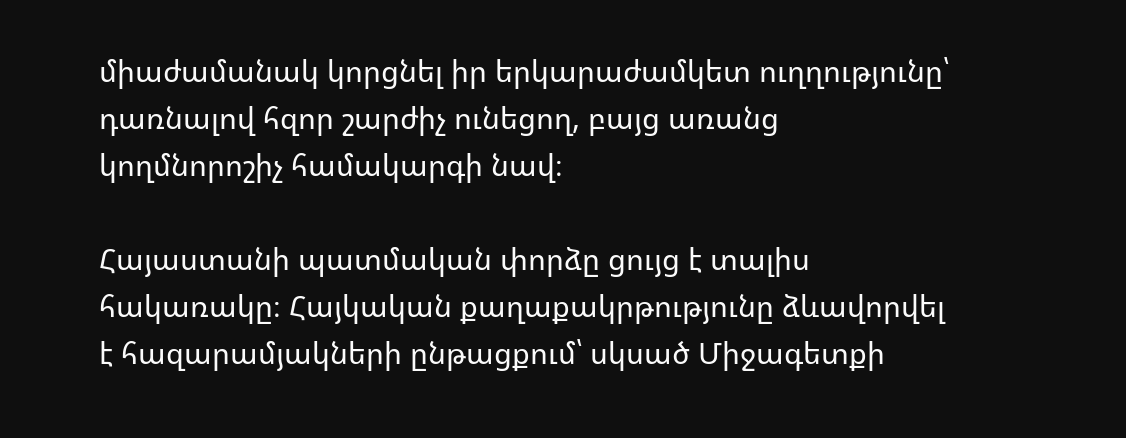միաժամանակ կորցնել իր երկարաժամկետ ուղղությունը՝ դառնալով հզոր շարժիչ ունեցող, բայց առանց կողմնորոշիչ համակարգի նավ։

Հայաստանի պատմական փորձը ցույց է տալիս հակառակը։ Հայկական քաղաքակրթությունը ձևավորվել է հազարամյակների ընթացքում՝ սկսած Միջագետքի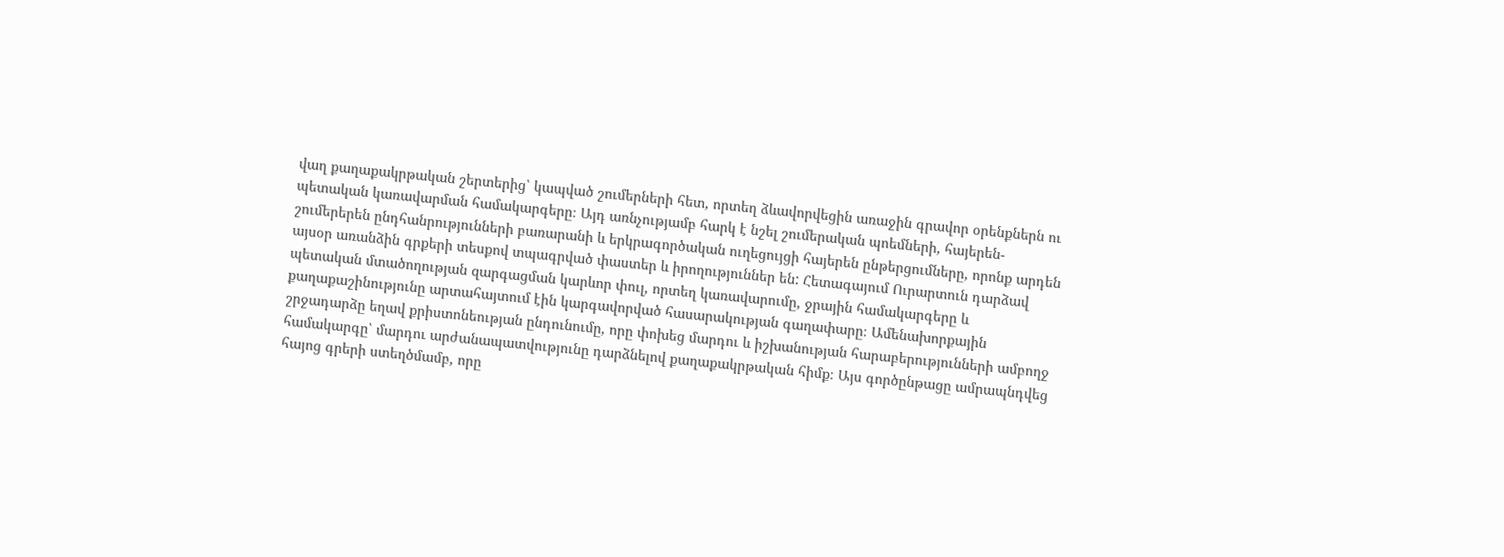վաղ քաղաքակրթական շերտերից՝ կապված շումերների հետ, որտեղ ձևավորվեցին առաջին գրավոր օրենքներն ու պետական կառավարման համակարգերը։ Այդ առնչությամբ հարկ է նշել շումերական պոեմների, հայերեն-շումերերեն ընդհանրությունների բառարանի և երկրագործական ուղեցույցի հայերեն ընթերցումները, որոնք արդեն այսօր առանձին գրքերի տեսքով տպագրված փաստեր և իրողություններ են: Հետագայում Ուրարտուն դարձավ պետական մտածողության զարգացման կարևոր փուլ, որտեղ կառավարումը, ջրային համակարգերը և քաղաքաշինությունը արտահայտում էին կարգավորված հասարակության գաղափարը։ Ամենախորքային շրջադարձը եղավ քրիստոնեության ընդունումը, որը փոխեց մարդու և իշխանության հարաբերությունների ամբողջ համակարգը՝ մարդու արժանապատվությունը դարձնելով քաղաքակրթական հիմք։ Այս գործընթացը ամրապնդվեց հայոց գրերի ստեղծմամբ, որը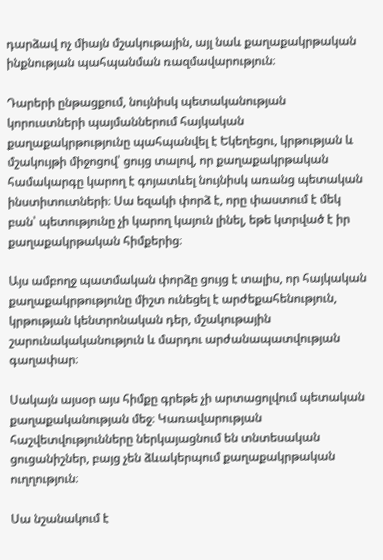դարձավ ոչ միայն մշակութային, այլ նաև քաղաքակրթական ինքնության պահպանման ռազմավարություն։

Դարերի ընթացքում, նույնիսկ պետականության կորուստների պայմաններում հայկական քաղաքակրթությունը պահպանվել է Եկեղեցու, կրթության և մշակույթի միջոցով՝ ցույց տալով, որ քաղաքակրթական համակարգը կարող է գոյատևել նույնիսկ առանց պետական ինստիտուտների։ Սա եզակի փորձ է, որը փաստում է մեկ բան՝ պետությունը չի կարող կայուն լինել, եթե կտրված է իր քաղաքակրթական հիմքերից։

Այս ամբողջ պատմական փորձը ցույց է տալիս, որ հայկական քաղաքակրթությունը միշտ ունեցել է արժեքահենություն, կրթության կենտրոնական դեր, մշակութային շարունակականություն և մարդու արժանապատվության գաղափար։

Սակայն այսօր այս հիմքը գրեթե չի արտացոլվում պետական քաղաքականության մեջ։ Կառավարության հաշվետվությունները ներկայացնում են տնտեսական ցուցանիշներ, բայց չեն ձևակերպում քաղաքակրթական ուղղություն։

Սա նշանակում է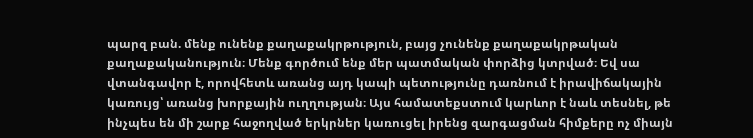պարզ բան. մենք ունենք քաղաքակրթություն, բայց չունենք քաղաքակրթական քաղաքականություն։ Մենք գործում ենք մեր պատմական փորձից կտրված։ Եվ սա վտանգավոր է, որովհետև առանց այդ կապի պետությունը դառնում է իրավիճակային կառույց՝ առանց խորքային ուղղության։ Այս համատեքստում կարևոր է նաև տեսնել, թե ինչպես են մի շարք հաջողված երկրներ կառուցել իրենց զարգացման հիմքերը ոչ միայն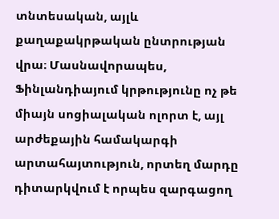տնտեսական, այլև քաղաքակրթական ընտրության վրա։ Մասնավորապես, Ֆինլանդիայում կրթությունը ոչ թե միայն սոցիալական ոլորտ է, այլ արժեքային համակարգի արտահայտություն, որտեղ մարդը դիտարկվում է որպես զարգացող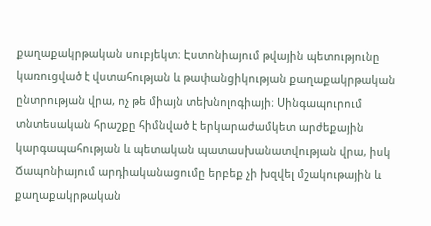քաղաքակրթական սուբյեկտ։ Էստոնիայում թվային պետությունը կառուցված է վստահության և թափանցիկության քաղաքակրթական ընտրության վրա, ոչ թե միայն տեխնոլոգիայի։ Սինգապուրում տնտեսական հրաշքը հիմնված է երկարաժամկետ արժեքային կարգապահության և պետական պատասխանատվության վրա, իսկ Ճապոնիայում արդիականացումը երբեք չի խզվել մշակութային և քաղաքակրթական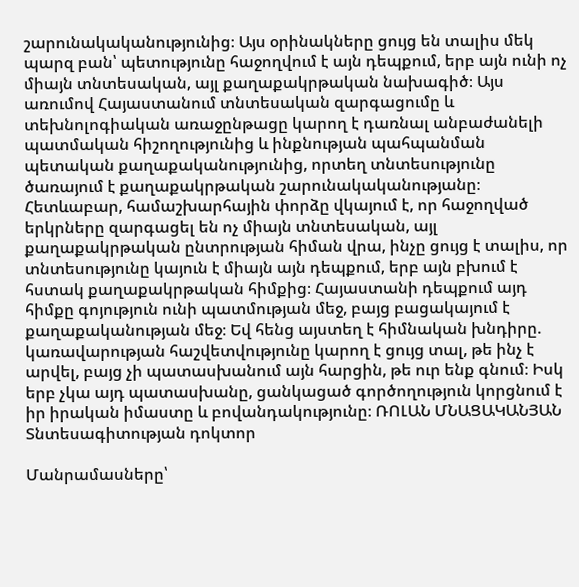շարունակականությունից։ Այս օրինակները ցույց են տալիս մեկ պարզ բան՝ պետությունը հաջողվում է այն դեպքում, երբ այն ունի ոչ միայն տնտեսական, այլ քաղաքակրթական նախագիծ։ Այս առումով Հայաստանում տնտեսական զարգացումը և տեխնոլոգիական առաջընթացը կարող է դառնալ անբաժանելի պատմական հիշողությունից և ինքնության պահպանման պետական քաղաքականությունից, որտեղ տնտեսությունը ծառայում է քաղաքակրթական շարունակականությանը։ Հետևաբար, համաշխարհային փորձը վկայում է, որ հաջողված երկրները զարգացել են ոչ միայն տնտեսական, այլ քաղաքակրթական ընտրության հիման վրա, ինչը ցույց է տալիս, որ տնտեսությունը կայուն է միայն այն դեպքում, երբ այն բխում է հստակ քաղաքակրթական հիմքից։ Հայաստանի դեպքում այդ հիմքը գոյություն ունի պատմության մեջ, բայց բացակայում է քաղաքականության մեջ։ Եվ հենց այստեղ է հիմնական խնդիրը. կառավարության հաշվետվությունը կարող է ցույց տալ, թե ինչ է արվել, բայց չի պատասխանում այն հարցին, թե ուր ենք գնում։ Իսկ երբ չկա այդ պատասխանը, ցանկացած գործողություն կորցնում է իր իրական իմաստը և բովանդակությունը։ ՌՈԼԱՆ ՄՆԱՑԱԿԱՆՅԱՆ Տնտեսագիտության դոկտոր

Մանրամասները՝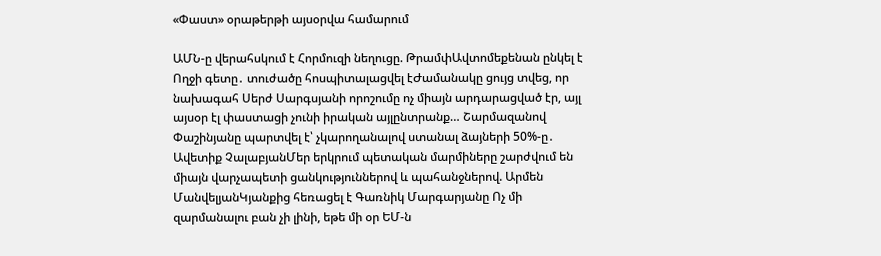«Փաստ» օրաթերթի այսօրվա համարում

ԱՄՆ-ը վերահսկում է Հորմուզի նեղուցը. ԹրամփԱվտոմեքենան ընկել է Ողջի գետը․ տուժածը հոսպիտալացվել էԺամանակը ցույց տվեց, որ նախագահ Սերժ Սարգսյանի որոշումը ոչ միայն արդարացված էր, այլ այսօր էլ փաստացի չունի իրական այլընտրանք… Շարմազանով Փաշինյանը պարտվել է՝ չկարողանալով ստանալ ձայների 50%-ը․ Ավետիք ՉալաբյանՄեր երկրում պետական մարմիները շարժվում են միայն վարչապետի ցանկություններով և պահանջներով. Արմեն ՄանվելյանԿյանքից հեռացել է Գառնիկ Մարգարյանը Ոչ մի զարմանալու բան չի լինի, եթե մի օր ԵՄ-ն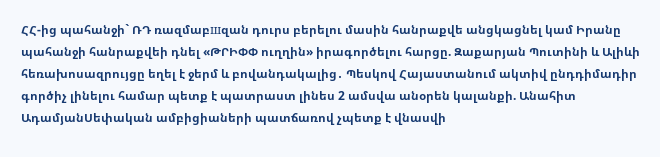ՀՀ-ից պահանջի` ՌԴ ռազմաբшզան դուրս բերելու մասին հանրաքվե անցկացնել կամ Իրանը պահանջի հանրաքվեի դնել «ԹՐԻՓՓ ուղղին» իրագործելու հարցը. Զաքարյան Պուտինի և Ալիևի հեռախոսազրույցը եղել է ջերմ և բովանդակալից․ Պեսկով Հայաստանում ակտիվ ընդդիմադիր գործիչ լինելու համար պետք է պատրաստ լինես 2 ամսվա անօրեն կալանքի. Անահիտ ԱդամյանՍեփական ամբիցիաների պատճառով չպետք է վնասվի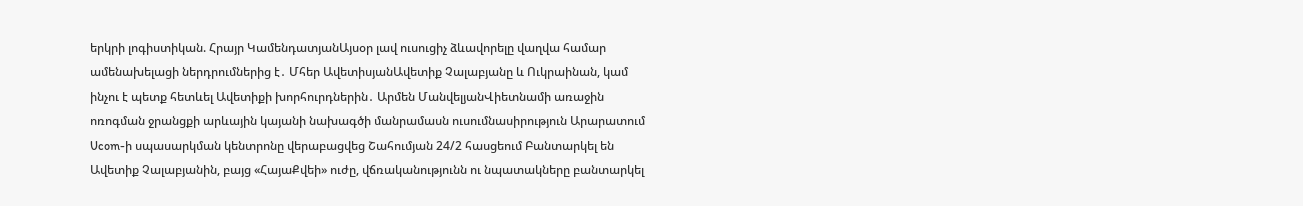երկրի լոգիստիկան. Հրայր ԿամենդատյանԱյսօր լավ ուսուցիչ ձևավորելը վաղվա համար ամենախելացի ներդրումներից է․ Մհեր ԱվետիսյանԱվետիք Չալաբյանը և Ուկրաինան, կամ ինչու է պետք հետևել Ավետիքի խորհուրդներին․ Արմեն ՄանվելյանՎիետնամի առաջին ոռոգման ջրանցքի արևային կայանի նախագծի մանրամասն ուսումնասիրություն Արարատում Ucom-ի սպասարկման կենտրոնը վերաբացվեց Շահումյան 24/2 հասցեում Բանտարկել են Ավետիք Չալաբյանին, բայց «ՀայաՔվեի» ուժը, վճռականությունն ու նպատակները բանտարկել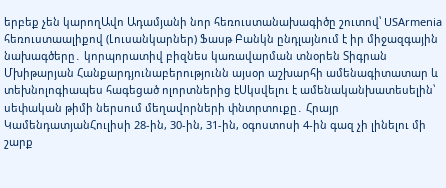երբեք չեն կարողԱվո Ադամյանի նոր հեռուստանախագիծը շուտով՝ USArmenia հեռուստաալիքով (Լուսանկարներ) Ֆասթ Բանկն ընդլայնում է իր միջազգային նախագծերը․ կորպորատիվ բիզնես կառավարման տնօրեն Տիգրան Մխիթարյան Հանքարդյունաբերությունն այսօր աշխարհի ամենագիտատար և տեխնոլոգիապես հագեցած ոլորտներից էՍկսվելու է ամենականխատեսելին՝ սեփական թիմի ներսում մեղավորների փնտրտուքը․ Հրայր ԿամենդատյանՀուլիսի 28-ին, 30-ին, 31-ին, օգոստոսի 4-ին գազ չի լինելու մի շարք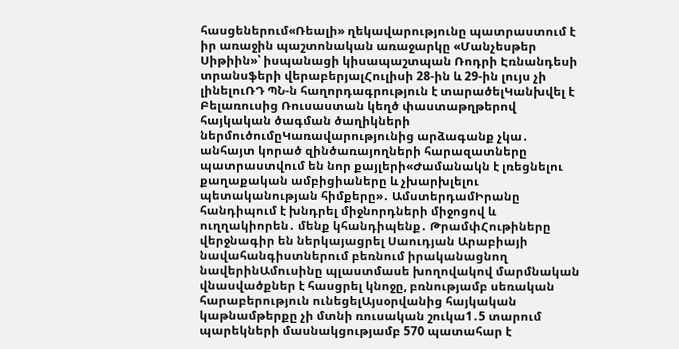հասցեներում«Ռեալի» ղեկավարությունը պատրաստում է իր առաջին պաշտոնական առաջարկը «Մանչեսթեր Սիթիին»՝ իսպանացի կիսապաշտպան Ռոդրի Էռնանդեսի տրանսֆերի վերաբերյալՀուլիսի 28-ին և 29-ին լույս չի լինելուՌԴ ՊՆ-ն հաղորդագրություն է տարածելԿանխվել է Բելառուսից Ռուսաստան կեղծ փաստաթղթերով հայկական ծագման ծաղիկների ներմուծումըԿառավարությունից արձագանք չկա․ անհայտ կորած զինծառայողների հարազատները պատրաստվում են նոր քայլերի«Ժամանակն է լռեցնելու քաղաքական ամբիցիաները և չխարխլելու պետականության հիմքերը»․ ԱմստերդամԻրանը հանդիպում է խնդրել միջնորդների միջոցով և ուղղակիորեն․ մենք կհանդիպենք․ ԹրամփՀութիները վերջնագիր են ներկայացրել Սաուդյան Արաբիայի նավահանգիստներում բեռնում իրականացնող նավերինԱմուսինը պլաստմասե խողովակով մարմնական վնասվածքներ է հասցրել կնոջը, բռնությամբ սեռական հարաբերություն ունեցելԱյսօրվանից հայկական կաթնամթերքը չի մտնի ռուսական շուկա1․5 տարում պարեկների մասնակցությամբ 570 պատահար է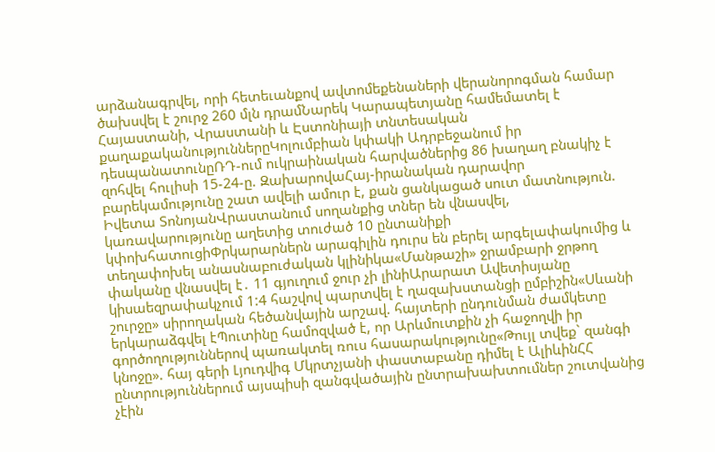արձանագրվել, որի հետեւանքով ավտոմեքենաների վերանորոգման համար ծախսվել է շուրջ 260 մլն դրամՆարեկ Կարապետյանը համեմատել է Հայաստանի, Վրաստանի և Էստոնիայի տնտեսական քաղաքականություններըԿոլումբիան կփակի Ադրբեջանում իր դեսպանատունըՌԴ-ում ուկրաինական հարվածներից 86 խաղաղ բնակիչ է զոհվել հուլիսի 15-24-ը. ԶախարովաՀայ-իրանական դարավոր բարեկամությունը շատ ավելի ամուր է, քան ցանկացած սուտ մատնություն. Իվետա ՏոնոյանՎրաստանում սողանքից տներ են վնասվել, կառավարությունը աղետից տուժած 10 ընտանիքի կփոխհատուցիՓրկարարներն արագիլին դուրս են բերել արգելափակումից և տեղափոխել անասնաբուժական կլինիկա«Մանթաշի» ջրամբարի ջրթող փականը վնասվել է․ 11 գյուղում ջուր չի լինիԱրարատ Ավետիսյանը կիսաեզրափակչում 1:4 հաշվով պարտվել է ղազախստանցի ըմբիշին«Սևանի շուրջը» սիրողական հեծանվային արշավ. հայտերի ընդունման ժամկետը երկարաձգվել էՊուտինը համոզված է, որ Արևմուտքին չի հաջողվի իր գործողություններով պառակտել ռուս հասարակությունը«Թույլ տվեք` զանգի կնոջը». հայ գերի Լյուդվիգ Մկրտչյանի փաստաբանը դիմել է ԱլիևինՀՀ ընտրություններում այսպիսի զանգվածային ընտրախախտումներ շուտվանից չէին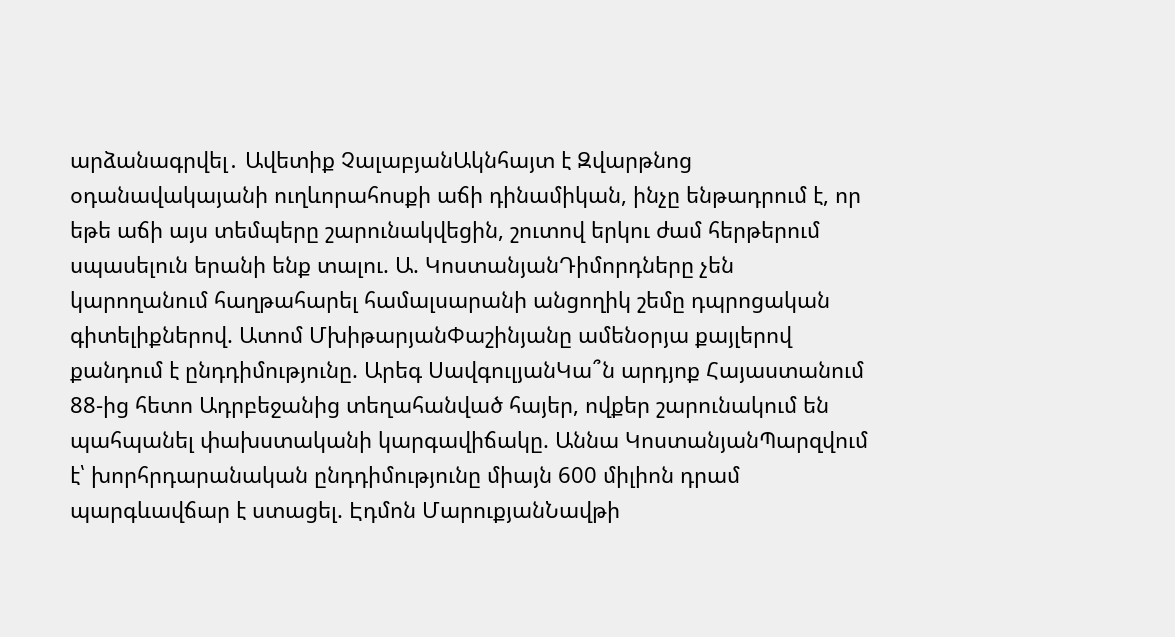արձանագրվել․ Ավետիք ՉալաբյանԱկնհայտ է Զվարթնոց օդանավակայանի ուղևորահոսքի աճի դինամիկան, ինչը ենթադրում է, որ եթե աճի այս տեմպերը շարունակվեցին, շուտով երկու ժամ հերթերում սպասելուն երանի ենք տալու. Ա. ԿոստանյանԴիմորդները չեն կարողանում հաղթահարել համալսարանի անցողիկ շեմը դպրոցական գիտելիքներով. Ատոմ ՄխիթարյանՓաշինյանը ամենօրյա քայլերով քանդում է ընդդիմությունը. Արեգ ՍավգուլյանԿա՞ն արդյոք Հայաստանում 88-ից հետո Ադրբեջանից տեղահանված հայեր, ովքեր շարունակում են պահպանել փախստականի կարգավիճակը. Աննա ԿոստանյանՊարզվում է՝ խորհրդարանական ընդդիմությունը միայն 600 միլիոն դրամ պարգևավճար է ստացել. Էդմոն ՄարուքյանՆավթի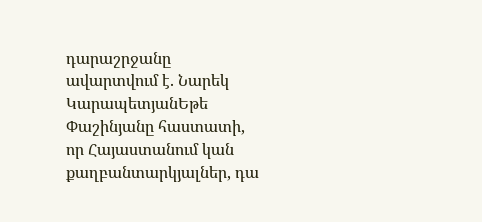դարաշրջանը ավարտվում է. Նարեկ ԿարապետյանԵթե Փաշինյանը հաստատի, որ Հայաստանում կան քաղբանտարկյալներ, դա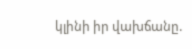կլինի իր վախճանը.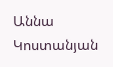Աննա Կոստանյան